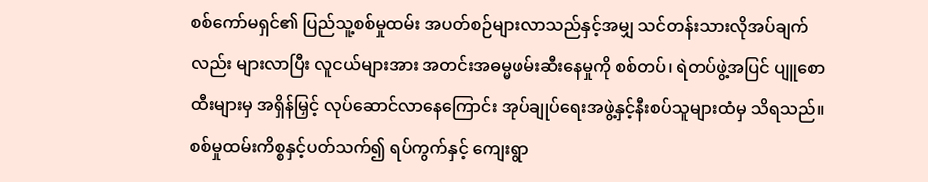စစ်ကော်မရှင်၏ ပြည်သူ့စစ်မှုထမ်း အပတ်စဉ်များလာသည်နှင့်အမျှ သင်တန်းသားလိုအပ်ချက်လည်း များလာပြီး လူငယ်များအား အတင်းအဓမ္မဖမ်းဆီးနေမှုကို စစ်တပ်၊ ရဲတပ်ဖွဲ့အပြင် ပျူစောထီးများမှ အရှိန်မြှင့် လုပ်ဆောင်လာနေကြောင်း အုပ်ချုပ်ရေးအဖွဲ့နှင့်နီးစပ်သူများထံမှ သိရသည်။
စစ်မှုထမ်းကိစ္စနှင့်ပတ်သက်၍ ရပ်ကွက်နှင့် ကျေးရွာ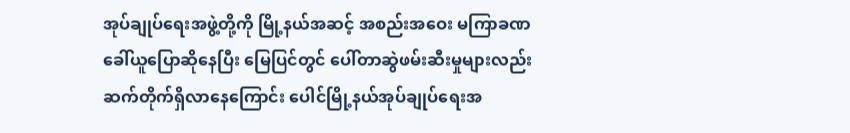အုပ်ချုပ်ရေးအဖွဲ့တို့ကို မြို့နယ်အဆင့် အစည်းအဝေး မကြာခဏ ခေါ်ယူပြောဆိုနေပြီး မြေပြင်တွင် ပေါ်တာဆွဲဖမ်းဆီးမှုများလည်း ဆက်တိုက်ရှိလာနေကြောင်း ပေါင်မြို့နယ်အုပ်ချုပ်ရေးအ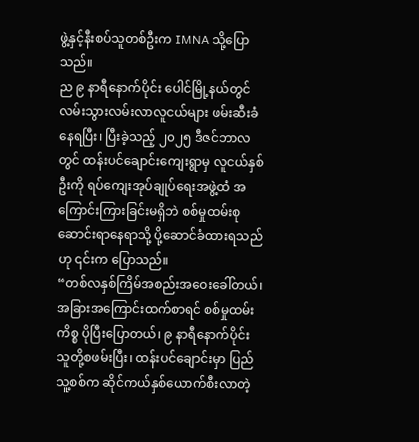ဖွဲ့နှင့်နီးစပ်သူတစ်ဦးက IMNA သို့ပြောသည်။
ည ၉ နာရီနောက်ပိုင်း ပေါင်မြို့နယ်တွင် လမ်းသွားလမ်းလာလူငယ်များ ဖမ်းဆီးခံနေရပြီး၊ ပြီးခဲ့သည့် ၂၀၂၅ ဒီဇင်ဘာလတွင် ထန်းပင်ချောင်းကျေးရွာမှ လူငယ်နှစ်ဦးကို ရပ်ကျေးအုပ်ချုပ်ရေးအဖွဲ့ထံ အကြောင်းကြားခြင်းမရှိဘဲ စစ်မှုထမ်းစုဆောင်းရာနေရာသို့ ပို့ဆောင်ခံထားရသည်ဟု ၎င်းက ပြောသည်။
“တစ်လနှစ်ကြိမ်အစည်းအဝေးခေါ်တယ်၊ အခြားအကြောင်းထက်စာရင် စစ်မှုထမ်းကိစ္စ ပိုပြီးပြောတယ်၊ ၉ နာရီနောက်ပိုင်း သူတို့စဖမ်းပြီး၊ ထန်းပင်ချောင်းမှာ ပြည်သူ့စစ်က ဆိုင်ကယ်နှစ်ယောက်စီးလာတဲ့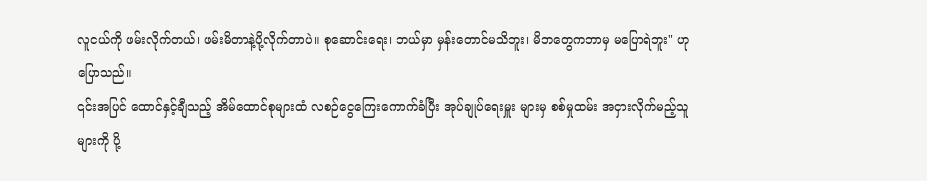လူငယ်ကို ဖမ်းလိုက်တယ်၊ ဖမ်းမိတာနဲ့ပို့လိုက်တာပဲ။ စုဆောင်းရေး၊ ဘယ်မှာ မှန်းတောင်မသိဘူး၊ မိဘတွေကဘာမှ မပြောရဲဘူး" ဟု ပြောသည်။
၎င်းအပြင် ထောင်နှင့်ချီသည့် အိမ်ထောင်စုများထံ လစဉ်ငွေကြေးကောက်ခံပြီး အုပ်ချုပ်ရေးမှူး များမှ စစ်မှုထမ်း အငှားလိုက်မည့်သူများကို ပို့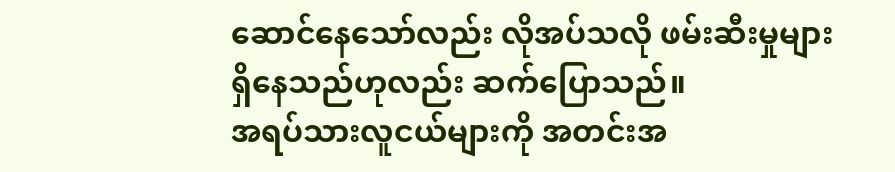ဆောင်နေသော်လည်း လိုအပ်သလို ဖမ်းဆီးမှုများရှိနေသည်ဟုလည်း ဆက်ပြောသည်။
အရပ်သားလူငယ်များကို အတင်းအ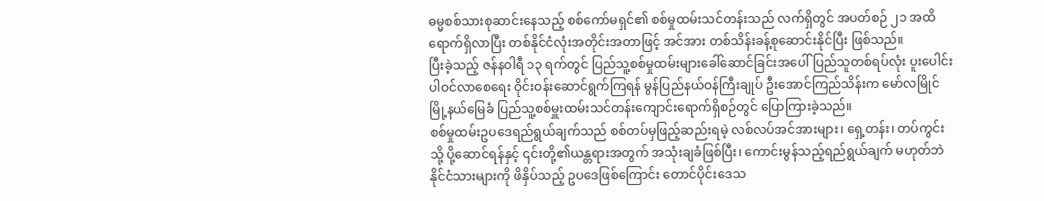ဓမ္မစစ်သားစုဆာင်းနေသည့် စစ်ကော်မရှင်၏ စစ်မှုထမ်းသင်တန်းသည် လက်ရှိတွင် အပတ်စဉ် ၂၁ အထိ ရောက်ရှိလာပြီး တစ်နိုင်ငံလုံးအတိုင်းအတာဖြင့် အင်အား တစ်သိန်းခန့်စုဆောင်းနိုင်ပြီး ဖြစ်သည်။
ပြီးခဲ့သည့် ဇန်နဝါရီ ၁၃ ရက်တွင် ပြည်သူ့စစ်မှုထမ်းများခေါ်ဆောင်ခြင်းအပေါ် ပြည်သူတစ်ရပ်လုံး ပူးပေါင်းပါဝင်လာစေရေး ဝိုင်းဝန်းဆောင်ရွက်ကြရန် မွန်ပြည်နယ်ဝန်ကြီးချုပ် ဦးအောင်ကြည်သိန်းက မော်လမြိုင်မြို့နယ်မြေခံ ပြည်သူ့စစ်မှူးထမ်းသင်တန်းကျောင်းရောက်ရှိစဉ်တွင် ပြောကြားခဲ့သည်။
စစ်မှုထမ်းဥပဒေရည်ရွယ်ချက်သည် စစ်တပ်မှဖြည့်ဆည်းရမဲ့ လစ်လပ်အင်အားများ၊ ရှေ့တန်း၊ တပ်ကွင်းသို့ ပို့ဆောင်ရန်နှင့် ၎င်းတို့၏ယန္တရားအတွက် အသုံးချခံဖြစ်ပြီး၊ ကောင်းမွန်သည့်ရည်ရွယ်ချက် မဟုတ်ဘဲ နိုင်ငံသားများကို ဖိနှိပ်သည့် ဥပဒေဖြစ်ကြောင်း တောင်ပိုင်းဒေသ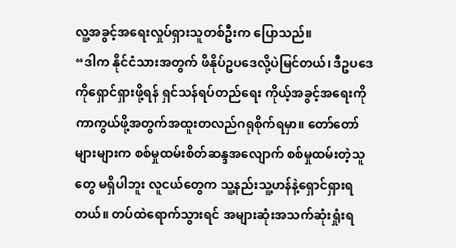လူ့အခွင့်အရေးလှုပ်ရှားသူတစ်ဦးက ပြောသည်။
“ဒါက နိုင်ငံသားအတွက် ဖိနိုပ်ဥပဒေလို့ပဲမြင်တယ်၊ ဒီဥပဒေကိုရှောင်ရှားဖို့ရန် ရှင်သန်ရပ်တည်ရေး ကိုယ့်အခွင့်အရေးကို ကာကွယ်ဖို့အတွက်အထူးတလည်ဂရုစိုက်ရမှာ။ တော်တော်များများက စစ်မှုထမ်းစိတ်ဆန္ဒအလျောက် စစ်မှုထမ်းတဲ့သူတွေ မရှိပါဘူး လူငယ်တွေက သူ့နည်းသူ့ဟန်နဲ့ရှောင်ရှားရတယ်။ တပ်ထဲရောက်သွားရင် အများဆုံးအသက်ဆုံးရှုံးရ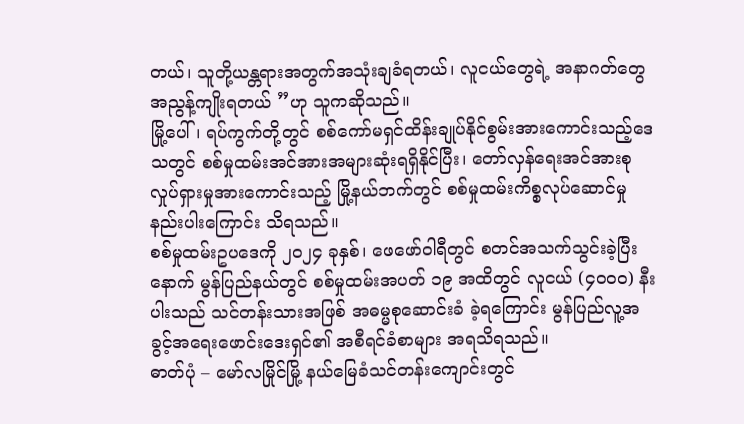တယ်၊ သူတို့ယန္တရားအတွက်အသုံးချခံရတယ်၊ လူငယ်တွေရဲ့ အနာဂတ်တွေအညွန့်ကျိုးရတယ် ”ဟု သူကဆိုသည်။
မြို့ပေါ်၊ ရပ်ကွက်တို့တွင် စစ်ကော်မရှင်ထိန်းချုပ်နိုင်စွမ်းအားကောင်းသည့်ဒေသတွင် စစ်မှုထမ်းအင်အားအများဆုံးရရှိနိုင်ပြီး၊ တော်လှန်ရေးအင်အားစု လှုပ်ရှားမှုအားကောင်းသည့် မြို့နယ်ဘက်တွင် စစ်မှုထမ်းကိစ္စလုပ်ဆောင်မှုနည်းပါးကြောင်း သိရသည်။
စစ်မှုထမ်းဥပဒေကို ၂၀၂၄ ခုနှစ်၊ ဖေဖော်ဝါရီတွင် စတင်အသက်သွင်းခဲ့ပြီးနောက် မွန်ပြည်နယ်တွင် စစ်မှုထမ်းအပတ် ၁၉ အထိတွင် လူငယ် (၄၀၀၀) နီးပါးသည် သင်တန်းသားအဖြစ် အဓမ္မစုဆောင်းခံ ခဲ့ရကြောင်း မွန်ပြည်လူ့အခွင့်အရေးဖောင်းဒေးရှင်၏ အစီရင်ခံစာများ အရသိရသည်။
ဓာတ်ပုံ – မော်လမြိုင်မြို့ နယ်မြေခံသင်တန်းကျောင်းတွင်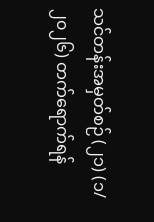သင်တန်းအမှတ်စဉ် (၂၁) (၁/၂၀၂၆) တက်ရောက်ရန်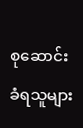စုဆောင်းခံရသူများ